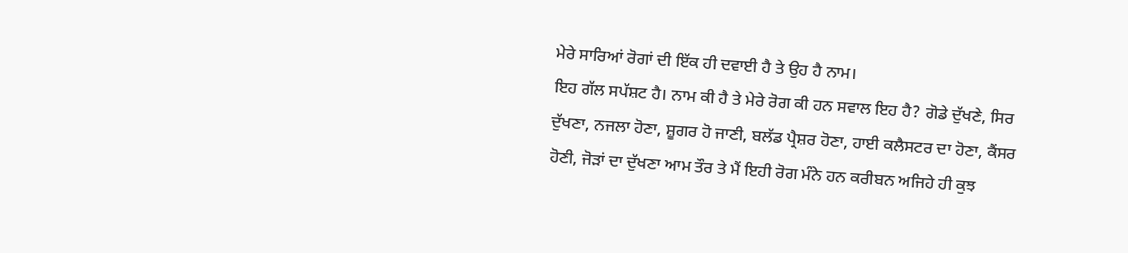ਮੇਰੇ ਸਾਰਿਆਂ ਰੋਗਾਂ ਦੀ ਇੱਕ ਹੀ ਦਵਾਈ ਹੈ ਤੇ ਉਹ ਹੈ ਨਾਮ।
ਇਹ ਗੱਲ ਸਪੱਸ਼ਟ ਹੈ। ਨਾਮ ਕੀ ਹੈ ਤੇ ਮੇਰੇ ਰੋਗ ਕੀ ਹਨ ਸਵਾਲ ਇਹ ਹੈ? ਗੋਡੇ ਦੁੱਖਣੇ, ਸਿਰ
ਦੁੱਖਣਾ, ਨਜਲਾ ਹੋਣਾ, ਸ਼ੂਗਰ ਹੋ ਜਾਣੀ, ਬਲੱਡ ਪ੍ਰੈਸ਼ਰ ਹੋਣਾ, ਹਾਈ ਕਲੈਸਟਰ ਦਾ ਹੋਣਾ, ਕੈਂਸਰ
ਹੋਣੀ, ਜੋੜਾਂ ਦਾ ਦੁੱਖਣਾ ਆਮ ਤੌਰ ਤੇ ਮੈਂ ਇਹੀ ਰੋਗ ਮੰਨੇ ਹਨ ਕਰੀਬਨ ਅਜਿਹੇ ਹੀ ਕੁਝ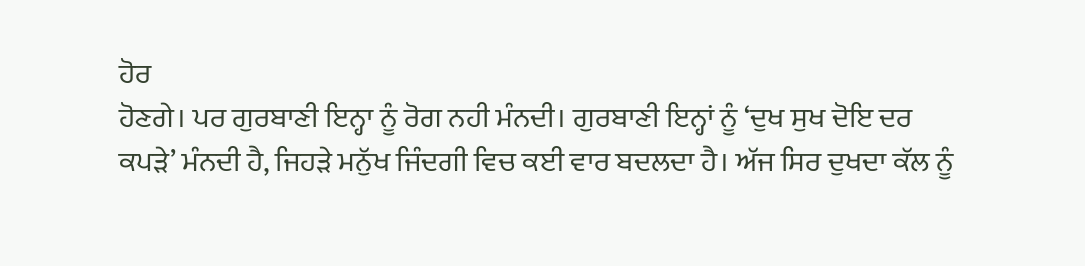ਹੋਰ
ਹੋਣਗੇ। ਪਰ ਗੁਰਬਾਣੀ ਇਨ੍ਹਾ ਨੂੰ ਰੋਗ ਨਹੀ ਮੰਨਦੀ। ਗੁਰਬਾਣੀ ਇਨ੍ਹਾਂ ਨੂੰ ‘ਦੁਖ ਸੁਖ ਦੋਇ ਦਰ
ਕਪੜੇ’ ਮੰਨਦੀ ਹੈ, ਜਿਹੜੇ ਮਨੁੱਖ ਜਿੰਦਗੀ ਵਿਚ ਕਈ ਵਾਰ ਬਦਲਦਾ ਹੈ। ਅੱਜ ਸਿਰ ਦੁਖਦਾ ਕੱਲ ਨੂੰ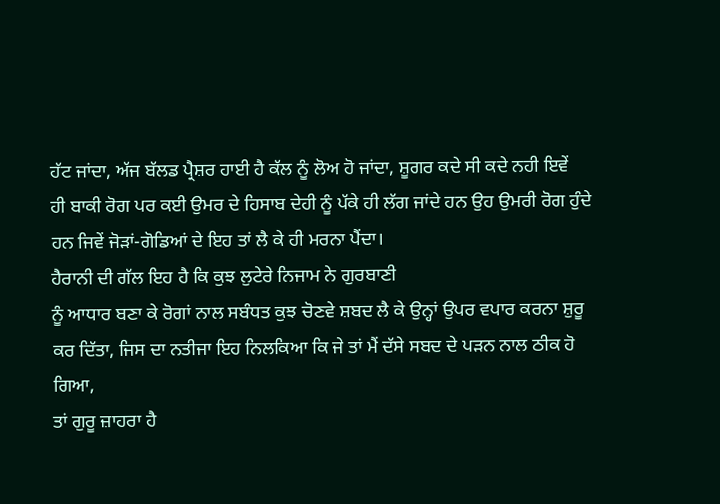ਹੱਟ ਜਾਂਦਾ, ਅੱਜ ਬੱਲਡ ਪ੍ਰੈਸ਼ਰ ਹਾਈ ਹੈ ਕੱਲ ਨੂੰ ਲੋਅ ਹੋ ਜਾਂਦਾ, ਸ਼ੂਗਰ ਕਦੇ ਸੀ ਕਦੇ ਨਹੀ ਇਵੇਂ
ਹੀ ਬਾਕੀ ਰੋਗ ਪਰ ਕਈ ਉਮਰ ਦੇ ਹਿਸਾਬ ਦੇਹੀ ਨੂੰ ਪੱਕੇ ਹੀ ਲੱਗ ਜਾਂਦੇ ਹਨ ਉਹ ਉਮਰੀ ਰੋਗ ਹੁੰਦੇ
ਹਨ ਜਿਵੇਂ ਜੋੜਾਂ-ਗੋਡਿਆਂ ਦੇ ਇਹ ਤਾਂ ਲੈ ਕੇ ਹੀ ਮਰਨਾ ਪੈਂਦਾ।
ਹੈਰਾਨੀ ਦੀ ਗੱਲ ਇਹ ਹੈ ਕਿ ਕੁਝ ਲੁਟੇਰੇ ਨਿਜਾਮ ਨੇ ਗੁਰਬਾਣੀ
ਨੂੰ ਆਧਾਰ ਬਣਾ ਕੇ ਰੋਗਾਂ ਨਾਲ ਸਬੰਧਤ ਕੁਝ ਚੋਣਵੇ ਸ਼ਬਦ ਲੈ ਕੇ ਉਨ੍ਹਾਂ ਉਪਰ ਵਪਾਰ ਕਰਨਾ ਸ਼ੁਰੂ
ਕਰ ਦਿੱਤਾ, ਜਿਸ ਦਾ ਨਤੀਜਾ ਇਹ ਨਿਲਕਿਆ ਕਿ ਜੇ ਤਾਂ ਮੈਂ ਦੱਸੇ ਸਬਦ ਦੇ ਪੜਨ ਨਾਲ ਠੀਕ ਹੋ ਗਿਆ,
ਤਾਂ ਗੁਰੂ ਜ਼ਾਹਰਾ ਹੈ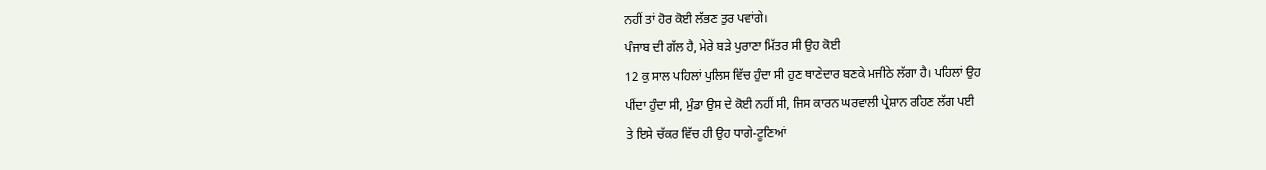ਨਹੀਂ ਤਾਂ ਹੋਰ ਕੋਈ ਲੱਭਣ ਤੁਰ ਪਵਾਂਗੇ।
ਪੰਜਾਬ ਦੀ ਗੱਲ ਹੈ, ਮੇਰੇ ਬੜੇ ਪੁਰਾਣਾ ਮਿੱਤਰ ਸੀ ਉਹ ਕੋਈ
12 ਕੁ ਸਾਲ ਪਹਿਲਾਂ ਪੁਲਿਸ ਵਿੱਚ ਹੁੰਦਾ ਸੀ ਹੁਣ ਥਾਣੇਦਾਰ ਬਣਕੇ ਮਜੀਠੇ ਲੱਗਾ ਹੈ। ਪਹਿਲਾਂ ਉਹ
ਪੀਂਦਾ ਹੁੰਦਾ ਸੀ, ਮੁੰਡਾ ਉਸ ਦੇ ਕੋਈ ਨਹੀਂ ਸੀ, ਜਿਸ ਕਾਰਨ ਘਰਵਾਲੀ ਪ੍ਰੇਸ਼ਾਨ ਰਹਿਣ ਲੱਗ ਪਈ
ਤੇ ਇਸੇ ਚੱਕਰ ਵਿੱਚ ਹੀ ਉਹ ਧਾਗੇ-ਟੂਣਿਆਂ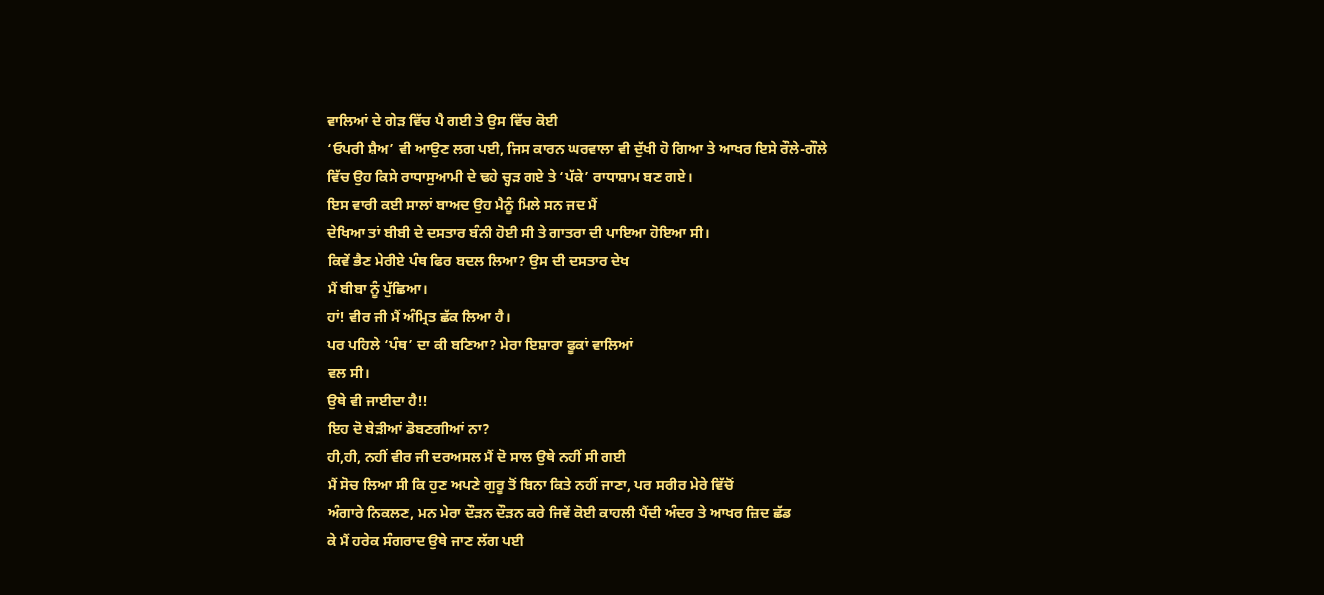ਵਾਲਿਆਂ ਦੇ ਗੇੜ ਵਿੱਚ ਪੈ ਗਈ ਤੇ ਉਸ ਵਿੱਚ ਕੋਈ
‘ਓਪਰੀ ਸ਼ੈਅ’ ਵੀ ਆਉਣ ਲਗ ਪਈ, ਜਿਸ ਕਾਰਨ ਘਰਵਾਲਾ ਵੀ ਦੁੱਖੀ ਹੋ ਗਿਆ ਤੇ ਆਖਰ ਇਸੇ ਰੌਲੇ-ਗੌਲੇ
ਵਿੱਚ ਉਹ ਕਿਸੇ ਰਾਧਾਸੁਆਮੀ ਦੇ ਢਹੇ ਚ੍ਹੜ ਗਏ ਤੇ ‘ਪੱਕੇ’ ਰਾਧਾਸ਼ਾਮ ਬਣ ਗਏ।
ਇਸ ਵਾਰੀ ਕਈ ਸਾਲਾਂ ਬਾਅਦ ਉਹ ਮੈਨੂੰ ਮਿਲੇ ਸਨ ਜਦ ਮੈਂ
ਦੇਖਿਆ ਤਾਂ ਬੀਬੀ ਦੇ ਦਸਤਾਰ ਬੰਨੀ ਹੋਈ ਸੀ ਤੇ ਗਾਤਰਾ ਦੀ ਪਾਇਆ ਹੋਇਆ ਸੀ।
ਕਿਵੇਂ ਭੈਣ ਮੇਰੀਏ ਪੰਥ ਫਿਰ ਬਦਲ ਲਿਆ? ਉਸ ਦੀ ਦਸਤਾਰ ਦੇਖ
ਮੈਂ ਬੀਬਾ ਨੂੰ ਪੁੱਛਿਆ।
ਹਾਂ! ਵੀਰ ਜੀ ਮੈਂ ਅੰਮ੍ਰਿਤ ਛੱਕ ਲਿਆ ਹੈ।
ਪਰ ਪਹਿਲੇ ‘ਪੰਥ’ ਦਾ ਕੀ ਬਣਿਆ? ਮੇਰਾ ਇਸ਼ਾਰਾ ਫੂਕਾਂ ਵਾਲਿਆਂ
ਵਲ ਸੀ।
ਉਥੇ ਵੀ ਜਾਈਦਾ ਹੈ!!
ਇਹ ਦੋ ਬੇੜੀਆਂ ਡੋਬਣਗੀਆਂ ਨਾ?
ਹੀ,ਹੀ, ਨਹੀਂ ਵੀਰ ਜੀ ਦਰਅਸਲ ਮੈਂ ਦੋ ਸਾਲ ਉਥੇ ਨਹੀਂ ਸੀ ਗਈ
ਮੈਂ ਸੋਚ ਲਿਆ ਸੀ ਕਿ ਹੁਣ ਅਪਣੇ ਗੁਰੂ ਤੋਂ ਬਿਨਾ ਕਿਤੇ ਨਹੀਂ ਜਾਣਾ, ਪਰ ਸਰੀਰ ਮੇਰੇ ਵਿੱਚੋਂ
ਅੰਗਾਰੇ ਨਿਕਲਣ, ਮਨ ਮੇਰਾ ਦੌੜਨ ਦੌੜਨ ਕਰੇ ਜਿਵੇਂ ਕੋਈ ਕਾਹਲੀ ਪੈਂਦੀ ਅੰਦਰ ਤੇ ਆਖਰ ਜ਼ਿਦ ਛੱਡ
ਕੇ ਮੈਂ ਹਰੇਕ ਸੰਗਰਾਦ ਉਥੇ ਜਾਣ ਲੱਗ ਪਈ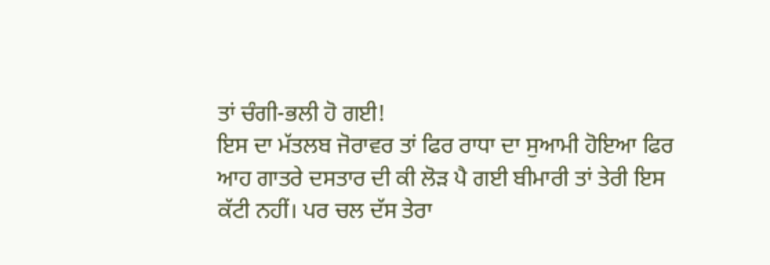ਤਾਂ ਚੰਗੀ-ਭਲੀ ਹੋ ਗਈ!
ਇਸ ਦਾ ਮੱਤਲਬ ਜੋਰਾਵਰ ਤਾਂ ਫਿਰ ਰਾਧਾ ਦਾ ਸੁਆਮੀ ਹੋਇਆ ਫਿਰ
ਆਹ ਗਾਤਰੇ ਦਸਤਾਰ ਦੀ ਕੀ ਲੋੜ ਪੈ ਗਈ ਬੀਮਾਰੀ ਤਾਂ ਤੇਰੀ ਇਸ ਕੱਟੀ ਨਹੀਂ। ਪਰ ਚਲ ਦੱਸ ਤੇਰਾ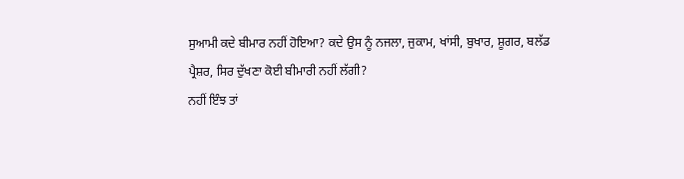ਸੁਆਮੀ ਕਦੇ ਬੀਮਾਰ ਨਹੀਂ ਹੋਇਆ? ਕਦੇ ਉਸ ਨੂੰ ਨਜਲਾ, ਜੁਕਾਮ, ਖਾਂਸੀ, ਬੁਖਾਰ, ਸ਼ੂਗਰ, ਬਲੱਡ
ਪ੍ਰੈਸ਼ਰ, ਸਿਰ ਦੁੱਖਣਾ ਕੋਈ ਬੀਮਾਰੀ ਨਹੀਂ ਲੱਗੀ?
ਨਹੀਂ ਇੰਝ ਤਾਂ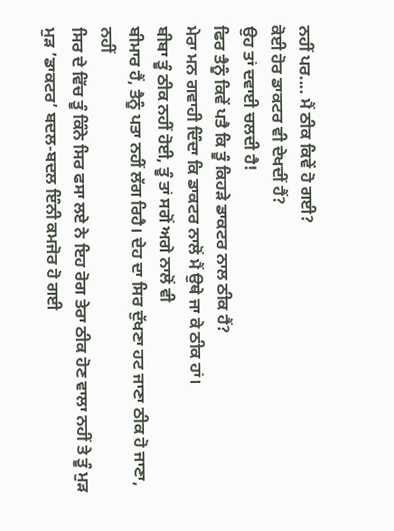ਨਹੀਂ ਪਰ.... ਮੈਂ ਠੀਕ ਕਿਵੇਂ ਹੋ ਗਈ?
ਕੋਈ ਹੋਰ ਡਾਕਟਰ ਵੀ ਦੇਖਦੀਂ ਹੈਂ?
ਉਹ ਤਾਂ ਦਵਾਈ ਚਲਦੀ ਹੈ!
ਫਿਰ ਤੈਨੂੰ ਕਿਵੇਂ ਪਤੈ ਕਿ ਤੂੰ ਕਿਹੜੇ ਡਾਕਟਰ ਨਾਲ ਠੀਕ ਹੈਂ?
ਮੇਰਾ ਮਨ ਗਵਾਹੀ ਦਿੰਦਾ ਕਿ ਡਾਕਟਰ ਨਾਲੋਂ ਮੈਂ ਉਥੇ ਜਾ ਕੇ ਠੀਕ ਹਾਂ।
ਬੀਬਾ ਤੂੰ ਠੀਕ ਨਹੀਂ ਹੋਈ, ਤੂੰ ਤਾਂ ਸਗੋਂ ਅਗੇ ਨਾਲੋਂ ਵੀ
ਬੀਮਾਰ ਹੈਂ, ਤੈਨੂੰ ਪਤਾ ਨਹੀਂ ਲੱਗ ਰਿਹੈ। ਦੇਹ ਦਾ ਸਿਰ ਦੁੱਖਣਾ ਹਟ ਜਾਣਾ ਠੀਕ ਹੋ ਜਾਣਾ, ਨਹੀਂ
ਸਿਰ ਦੇ ਵਿੱਚ ਤੂੰ ਕਿੰਨੇ ਸਿਰ ਫਸਾ ਲਏ ਨੇ ਇਹ ਰੋਗ ਤੇਰਾ ਠੀਕ ਹੋਣ ਵਾਲਾ ਨਹੀਂ ਤੇ ਤੂੰ ਮੁੜ
ਮੁੜ ’ਡਾਕਟਰ’ ਬਦਲ-ਬਦਲ ਇੰਨੀ ਕਮਜੋਰ ਹੋ ਗਈ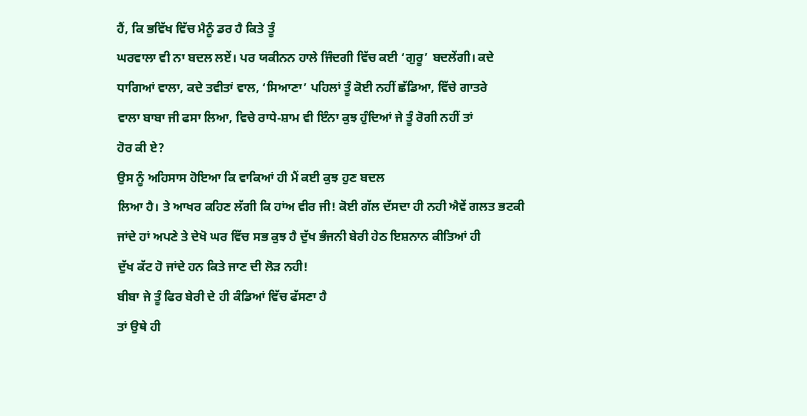ਹੈਂ, ਕਿ ਭਵਿੱਖ ਵਿੱਚ ਮੈਨੂੰ ਡਰ ਹੈ ਕਿਤੇ ਤੂੰ
ਘਰਵਾਲਾ ਵੀ ਨਾ ਬਦਲ ਲਏਂ। ਪਰ ਯਕੀਨਨ ਹਾਲੇ ਜਿੰਦਗੀ ਵਿੱਚ ਕਈ ‘ਗੁਰੂ’ ਬਦਲੇਂਗੀ। ਕਦੇ
ਧਾਗਿਆਂ ਵਾਲਾ, ਕਦੇ ਤਵੀਤਾਂ ਵਾਲ, ‘ਸਿਆਣਾ’ ਪਹਿਲਾਂ ਤੂੰ ਕੋਈ ਨਹੀਂ ਛੱਡਿਆ, ਵਿੱਚੇ ਗਾਤਰੇ
ਵਾਲਾ ਬਾਬਾ ਜੀ ਫਸਾ ਲਿਆ, ਵਿਚੇ ਰਾਧੇ-ਸ਼ਾਮ ਵੀ ਇੰਨਾ ਕੁਝ ਹੁੰਦਿਆਂ ਜੇ ਤੂੰ ਰੋਗੀ ਨਹੀਂ ਤਾਂ
ਹੋਰ ਕੀ ਏ?
ਉਸ ਨੂੰ ਅਹਿਸਾਸ ਹੋਇਆ ਕਿ ਵਾਕਿਆਂ ਹੀ ਮੈਂ ਕਈ ਕੁਝ ਹੁਣ ਬਦਲ
ਲਿਆ ਹੈ। ਤੇ ਆਖਰ ਕਹਿਣ ਲੱਗੀ ਕਿ ਹਾਂਅ ਵੀਰ ਜੀ! ਕੋਈ ਗੱਲ ਦੱਸਦਾ ਹੀ ਨਹੀ ਐਵੇਂ ਗਲਤ ਭਟਕੀ
ਜਾਂਦੇ ਹਾਂ ਅਪਣੇ ਤੇ ਦੇਖੋ ਘਰ ਵਿੱਚ ਸਭ ਕੁਝ ਹੈ ਦੁੱਖ ਭੰਜਨੀ ਬੇਰੀ ਹੇਠ ਇਸ਼ਨਾਨ ਕੀਤਿਆਂ ਹੀ
ਦੁੱਖ ਕੱਟ ਹੋ ਜਾਂਦੇ ਹਨ ਕਿਤੇ ਜਾਣ ਦੀ ਲੋੜ ਨਹੀ!
ਬੀਬਾ ਜੇ ਤੂੰ ਫਿਰ ਬੇਰੀ ਦੇ ਹੀ ਕੰਡਿਆਂ ਵਿੱਚ ਫੱਸਣਾ ਹੈ
ਤਾਂ ਉਥੇ ਹੀ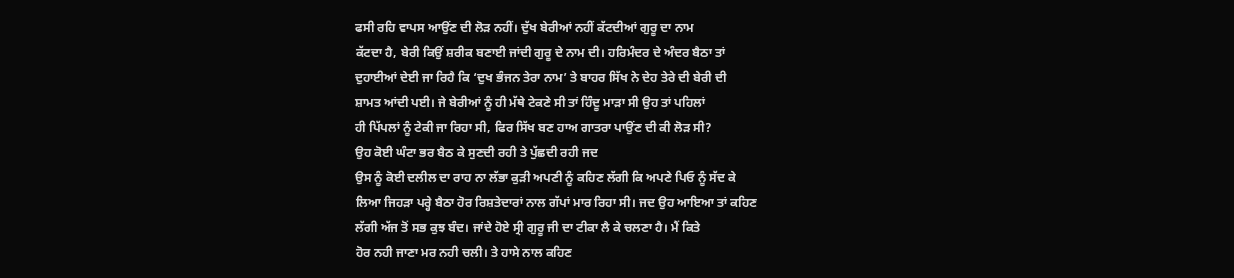ਫਸੀ ਰਹਿ ਵਾਪਸ ਆਉਂਣ ਦੀ ਲੋੜ ਨਹੀਂ। ਦੁੱਖ ਬੇਰੀਆਂ ਨਹੀਂ ਕੱਟਦੀਆਂ ਗੁਰੂ ਦਾ ਨਾਮ
ਕੱਟਦਾ ਹੈ, ਬੇਰੀ ਕਿਉਂ ਸ਼ਰੀਕ ਬਣਾਈ ਜਾਂਦੀ ਗੁਰੂ ਦੇ ਨਾਮ ਦੀ। ਹਰਿਮੰਦਰ ਦੇ ਅੰਦਰ ਬੈਠਾ ਤਾਂ
ਦੁਹਾਈਆਂ ਦੇਈ ਜਾ ਰਿਹੈ ਕਿ ‘ਦੁਖ ਭੰਜਨ ਤੇਰਾ ਨਾਮ’ ਤੇ ਬਾਹਰ ਸਿੱਖ ਨੇ ਦੇਹ ਤੇਰੇ ਦੀ ਬੇਰੀ ਦੀ
ਸ਼ਾਮਤ ਆਂਦੀ ਪਈ। ਜੇ ਬੇਰੀਆਂ ਨੂੰ ਹੀ ਮੱਥੇ ਟੇਕਣੇ ਸੀ ਤਾਂ ਹਿੰਦੂ ਮਾੜਾ ਸੀ ਉਹ ਤਾਂ ਪਹਿਲਾਂ
ਹੀ ਪਿੱਪਲਾਂ ਨੂੰ ਟੇਕੀ ਜਾ ਰਿਹਾ ਸੀ, ਫਿਰ ਸਿੱਖ ਬਣ ਹਾਅ ਗਾਤਰਾ ਪਾਉਂਣ ਦੀ ਕੀ ਲੋੜ ਸੀ?
ਉਹ ਕੋਈ ਘੰਟਾ ਭਰ ਬੈਠ ਕੇ ਸੁਣਦੀ ਰਹੀ ਤੇ ਪੁੱਛਦੀ ਰਹੀ ਜਦ
ਉਸ ਨੂੰ ਕੋਈ ਦਲੀਲ ਦਾ ਰਾਹ ਨਾ ਲੱਭਾ ਕੁੜੀ ਅਪਣੀ ਨੂੰ ਕਹਿਣ ਲੱਗੀ ਕਿ ਅਪਣੇ ਪਿਓ ਨੂੰ ਸੱਦ ਕੇ
ਲਿਆ ਜਿਹੜਾ ਪਰ੍ਹੇ ਬੈਠਾ ਹੋਰ ਰਿਸ਼ਤੇਦਾਰਾਂ ਨਾਲ ਗੱਪਾਂ ਮਾਰ ਰਿਹਾ ਸੀ। ਜਦ ਉਹ ਆਇਆ ਤਾਂ ਕਹਿਣ
ਲੱਗੀ ਅੱਜ ਤੋਂ ਸਭ ਕੁਝ ਬੰਦ। ਜਾਂਦੇ ਹੋਏ ਸ੍ਰੀ ਗੁਰੂ ਜੀ ਦਾ ਟੀਕਾ ਲੈ ਕੇ ਚਲਣਾ ਹੈ। ਮੈਂ ਕਿਤੇ
ਹੋਰ ਨਹੀ ਜਾਣਾ ਮਰ ਨਹੀ ਚਲੀ। ਤੇ ਹਾਸੇ ਨਾਲ ਕਹਿਣ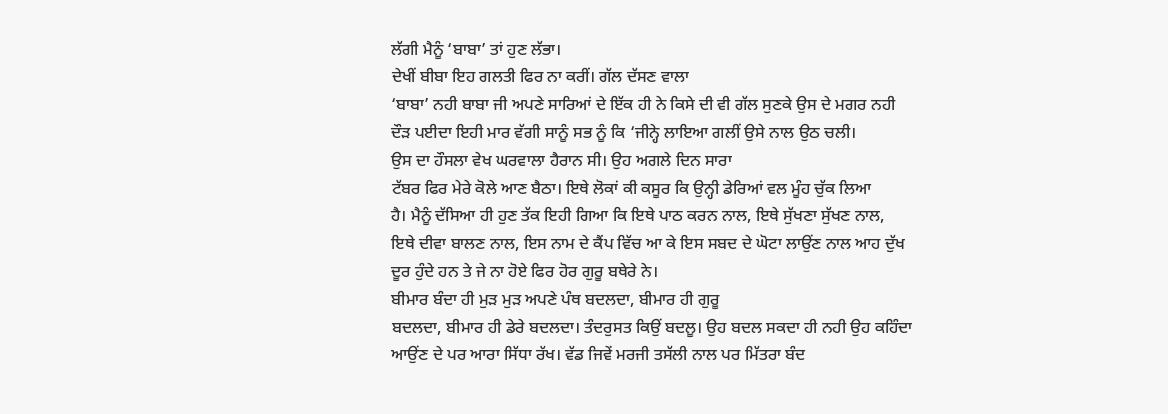ਲੱਗੀ ਮੈਨੂੰ ‘ਬਾਬਾ’ ਤਾਂ ਹੁਣ ਲੱਭਾ।
ਦੇਖੀਂ ਬੀਬਾ ਇਹ ਗਲਤੀ ਫਿਰ ਨਾ ਕਰੀਂ। ਗੱਲ ਦੱਸਣ ਵਾਲਾ
‘ਬਾਬਾ’ ਨਹੀ ਬਾਬਾ ਜੀ ਅਪਣੇ ਸਾਰਿਆਂ ਦੇ ਇੱਕ ਹੀ ਨੇ ਕਿਸੇ ਦੀ ਵੀ ਗੱਲ ਸੁਣਕੇ ਉਸ ਦੇ ਮਗਰ ਨਹੀ
ਦੌੜ ਪਈਦਾ ਇਹੀ ਮਾਰ ਵੱਗੀ ਸਾਨੂੰ ਸਭ ਨੂੰ ਕਿ ‘ਜੀਨ੍ਹੇ ਲਾਇਆ ਗਲੀਂ ਉਸੇ ਨਾਲ ਉਠ ਚਲੀ।
ਉਸ ਦਾ ਹੌਸਲਾ ਵੇਖ ਘਰਵਾਲਾ ਹੈਰਾਨ ਸੀ। ਉਹ ਅਗਲੇ ਦਿਨ ਸਾਰਾ
ਟੱਬਰ ਫਿਰ ਮੇਰੇ ਕੋਲੇ ਆਣ ਬੈਠਾ। ਇਥੇ ਲੋਕਾਂ ਕੀ ਕਸੂਰ ਕਿ ਉਨ੍ਹੀ ਡੇਰਿਆਂ ਵਲ ਮੂੰਹ ਚੁੱਕ ਲਿਆ
ਹੈ। ਮੈਨੂੰ ਦੱਸਿਆ ਹੀ ਹੁਣ ਤੱਕ ਇਹੀ ਗਿਆ ਕਿ ਇਥੇ ਪਾਠ ਕਰਨ ਨਾਲ, ਇਥੇ ਸੁੱਖਣਾ ਸੁੱਖਣ ਨਾਲ,
ਇਥੇ ਦੀਵਾ ਬਾਲਣ ਨਾਲ, ਇਸ ਨਾਮ ਦੇ ਕੈਂਪ ਵਿੱਚ ਆ ਕੇ ਇਸ ਸਬਦ ਦੇ ਘੋਟਾ ਲਾਉਂਣ ਨਾਲ ਆਹ ਦੁੱਖ
ਦੂਰ ਹੁੰਦੇ ਹਨ ਤੇ ਜੇ ਨਾ ਹੋਏ ਫਿਰ ਹੋਰ ਗੁਰੂ ਬਥੇਰੇ ਨੇ।
ਬੀਮਾਰ ਬੰਦਾ ਹੀ ਮੁੜ ਮੁੜ ਅਪਣੇ ਪੰਥ ਬਦਲਦਾ, ਬੀਮਾਰ ਹੀ ਗੁਰੂ
ਬਦਲਦਾ, ਬੀਮਾਰ ਹੀ ਡੇਰੇ ਬਦਲਦਾ। ਤੰਦਰੁਸਤ ਕਿਉਂ ਬਦਲੂ। ਉਹ ਬਦਲ ਸਕਦਾ ਹੀ ਨਹੀ ਉਹ ਕਹਿੰਦਾ
ਆਉਂਣ ਦੇ ਪਰ ਆਰਾ ਸਿੱਧਾ ਰੱਖ। ਵੱਡ ਜਿਵੇਂ ਮਰਜੀ ਤਸੱਲੀ ਨਾਲ ਪਰ ਮਿੱਤਰਾ ਬੰਦ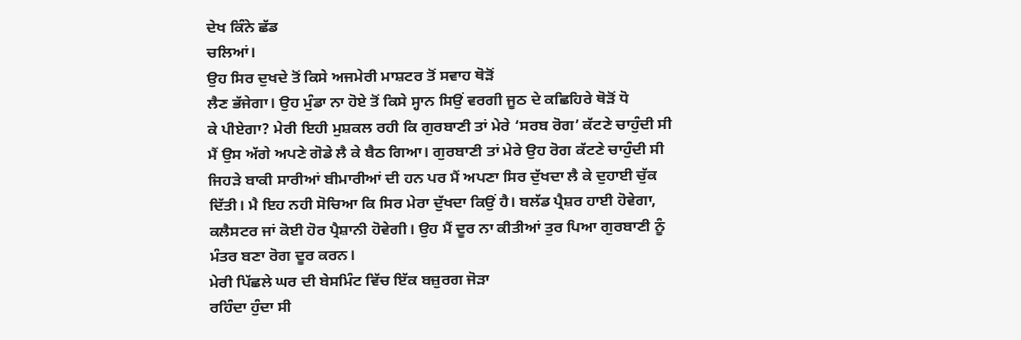ਦੇਖ ਕਿੰਨੇ ਛੱਡ
ਚਲਿਆਂ।
ਉਹ ਸਿਰ ਦੁਖਦੇ ਤੋਂ ਕਿਸੇ ਅਜਮੇਰੀ ਮਾਸ਼ਟਰ ਤੋਂ ਸਵਾਹ ਥੋੜੋਂ
ਲੈਣ ਭੱਜੇਗਾ। ਉਹ ਮੁੰਡਾ ਨਾ ਹੋਏ ਤੋਂ ਕਿਸੇ ਸ੍ਹਾਨ ਸਿਉਂ ਵਰਗੀ ਜੂਠ ਦੇ ਕਛਿਹਿਰੇ ਥੋੜੋਂ ਧੋ
ਕੇ ਪੀਏਗਾ? ਮੇਰੀ ਇਹੀ ਮੁਸ਼ਕਲ ਰਹੀ ਕਿ ਗੁਰਬਾਣੀ ਤਾਂ ਮੇਰੇ ‘ਸਰਬ ਰੋਗ’ ਕੱਟਣੇ ਚਾਹੁੰਦੀ ਸੀ
ਮੈਂ ਉਸ ਅੱਗੇ ਅਪਣੇ ਗੋਡੇ ਲੈ ਕੇ ਬੈਠ ਗਿਆ। ਗੁਰਬਾਣੀ ਤਾਂ ਮੇਰੇ ਉਹ ਰੋਗ ਕੱਟਣੇ ਚਾਹੁੰਦੀ ਸੀ
ਜਿਹੜੇ ਬਾਕੀ ਸਾਰੀਆਂ ਬੀਮਾਰੀਆਂ ਦੀ ਹਨ ਪਰ ਮੈਂ ਅਪਣਾ ਸਿਰ ਦੁੱਖਦਾ ਲੈ ਕੇ ਦੁਹਾਈ ਚੁੱਕ
ਦਿੱਤੀ। ਮੈ ਇਹ ਨਹੀ ਸੋਚਿਆ ਕਿ ਸਿਰ ਮੇਰਾ ਦੁੱਖਦਾ ਕਿਉਂ ਹੈ। ਬਲੱਡ ਪ੍ਰੈਸ਼ਰ ਹਾਈ ਹੋਵੇਗਾ,
ਕਲੈਸਟਰ ਜਾਂ ਕੋਈ ਹੋਰ ਪ੍ਰੈਸ਼ਾਨੀ ਹੋਵੇਗੀ। ਉਹ ਮੈਂ ਦੂਰ ਨਾ ਕੀਤੀਆਂ ਤੁਰ ਪਿਆ ਗੁਰਬਾਣੀ ਨੂੰ
ਮੰਤਰ ਬਣਾ ਰੋਗ ਦੂਰ ਕਰਨ।
ਮੇਰੀ ਪਿੱਛਲੇ ਘਰ ਦੀ ਬੇਸਮਿੰਟ ਵਿੱਚ ਇੱਕ ਬਜ਼ੁਰਗ ਜੋੜਾ
ਰਹਿੰਦਾ ਹੁੰਦਾ ਸੀ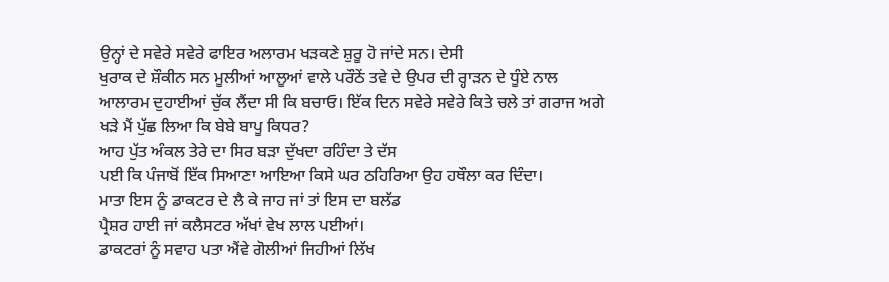ਉਨ੍ਹਾਂ ਦੇ ਸਵੇਰੇ ਸਵੇਰੇ ਫਾਇਰ ਅਲਾਰਮ ਖੜਕਣੇ ਸ਼ੁਰੂ ਹੋ ਜਾਂਦੇ ਸਨ। ਦੇਸੀ
ਖੁਰਾਕ ਦੇ ਸ਼ੌਕੀਨ ਸਨ ਮੂਲੀਆਂ ਆਲੂਆਂ ਵਾਲੇ ਪਰੌਠੇਂ ਤਵੇ ਦੇ ਉਪਰ ਦੀ ਰ੍ਹਾੜਨ ਦੇ ਧੂੰਏ ਨਾਲ
ਆਲਾਰਮ ਦੁਹਾਈਆਂ ਚੁੱਕ ਲੈਂਦਾ ਸੀ ਕਿ ਬਚਾਓ। ਇੱਕ ਦਿਨ ਸਵੇਰੇ ਸਵੇਰੇ ਕਿਤੇ ਚਲੇ ਤਾਂ ਗਰਾਜ ਅਗੇ
ਖੜੇ ਮੈਂ ਪੁੱਛ ਲਿਆ ਕਿ ਬੇਬੇ ਬਾਪੂ ਕਿਧਰ?
ਆਹ ਪੁੱਤ ਅੰਕਲ ਤੇਰੇ ਦਾ ਸਿਰ ਬੜਾ ਦੁੱਖਦਾ ਰਹਿੰਦਾ ਤੇ ਦੱਸ
ਪਈ ਕਿ ਪੰਜਾਬੋਂ ਇੱਕ ਸਿਆਣਾ ਆਇਆ ਕਿਸੇ ਘਰ ਠਹਿਰਿਆ ਉਹ ਹਥੌਲਾ ਕਰ ਦਿੰਦਾ।
ਮਾਤਾ ਇਸ ਨੂੰ ਡਾਕਟਰ ਦੇ ਲੈ ਕੇ ਜਾਹ ਜਾਂ ਤਾਂ ਇਸ ਦਾ ਬਲੱਡ
ਪ੍ਰੈਸ਼ਰ ਹਾਈ ਜਾਂ ਕਲੈਸਟਰ ਅੱਖਾਂ ਵੇਖ ਲਾਲ ਪਈਆਂ।
ਡਾਕਟਰਾਂ ਨੂੰ ਸਵਾਹ ਪਤਾ ਐਂਵੇ ਗੋਲੀਆਂ ਜਿਹੀਆਂ ਲਿੱਖ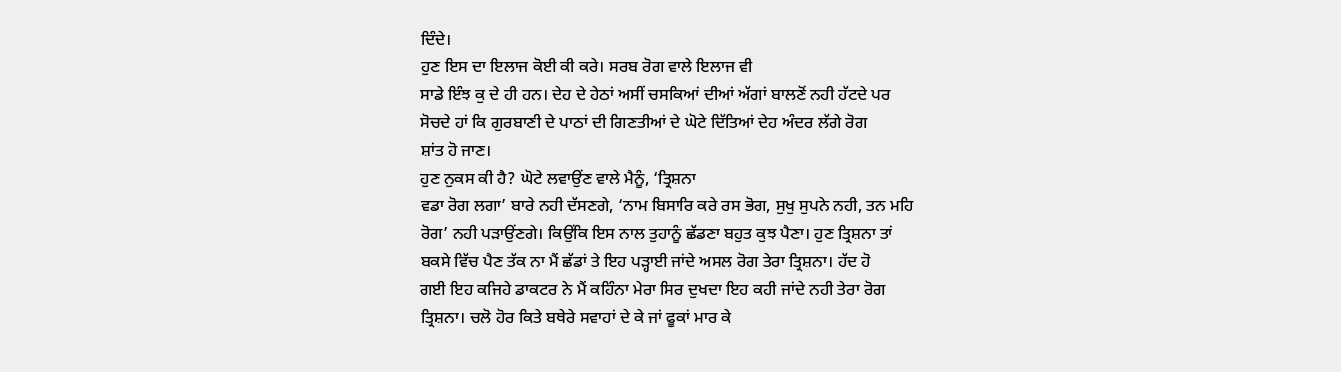ਦਿੰਦੇ।
ਹੁਣ ਇਸ ਦਾ ਇਲਾਜ ਕੋਈ ਕੀ ਕਰੇ। ਸਰਬ ਰੋਗ ਵਾਲੇ ਇਲਾਜ ਵੀ
ਸਾਡੇ ਇੰਝ ਕੁ ਦੇ ਹੀ ਹਨ। ਦੇਹ ਦੇ ਹੇਠਾਂ ਅਸੀਂ ਚਸਕਿਆਂ ਦੀਆਂ ਅੱਗਾਂ ਬਾਲਣੋਂ ਨਹੀ ਹੱਟਦੇ ਪਰ
ਸੋਚਦੇ ਹਾਂ ਕਿ ਗੁਰਬਾਣੀ ਦੇ ਪਾਠਾਂ ਦੀ ਗਿਣਤੀਆਂ ਦੇ ਘੋਟੇ ਦਿੱਤਿਆਂ ਦੇਹ ਅੰਦਰ ਲੱਗੇ ਰੋਗ
ਸ਼ਾਂਤ ਹੋ ਜਾਣ।
ਹੁਣ ਨੁਕਸ ਕੀ ਹੈ? ਘੋਟੇ ਲਵਾਉਂਣ ਵਾਲੇ ਮੈਨੂੰ, ‘ਤ੍ਰਿਸ਼ਨਾ
ਵਡਾ ਰੋਗ ਲਗਾ’ ਬਾਰੇ ਨਹੀ ਦੱਸਣਗੇ, ‘ਨਾਮ ਬਿਸਾਰਿ ਕਰੇ ਰਸ ਭੋਗ, ਸੁਖੁ ਸੁਪਨੇ ਨਹੀ, ਤਨ ਮਹਿ
ਰੋਗ’ ਨਹੀ ਪੜਾਉਂਣਗੇ। ਕਿਉਂਕਿ ਇਸ ਨਾਲ ਤੁਹਾਨੂੰ ਛੱਡਣਾ ਬਹੁਤ ਕੁਝ ਪੈਣਾ। ਹੁਣ ਤ੍ਰਿਸ਼ਨਾ ਤਾਂ
ਬਕਸੇ ਵਿੱਚ ਪੈਣ ਤੱਕ ਨਾ ਮੈਂ ਛੱਡਾਂ ਤੇ ਇਹ ਪੜ੍ਹਾਈ ਜਾਂਦੇ ਅਸਲ ਰੋਗ ਤੇਰਾ ਤ੍ਰਿਸ਼ਨਾ। ਹੱਦ ਹੋ
ਗਈ ਇਹ ਕਜਿਹੇ ਡਾਕਟਰ ਨੇ ਮੈਂ ਕਹਿੰਨਾ ਮੇਰਾ ਸਿਰ ਦੁਖਦਾ ਇਹ ਕਹੀ ਜਾਂਦੇ ਨਹੀ ਤੇਰਾ ਰੋਗ
ਤ੍ਰਿਸ਼ਨਾ। ਚਲੋ ਹੋਰ ਕਿਤੇ ਬਥੇਰੇ ਸਵਾਹਾਂ ਦੇ ਕੇ ਜਾਂ ਫੂਕਾਂ ਮਾਰ ਕੇ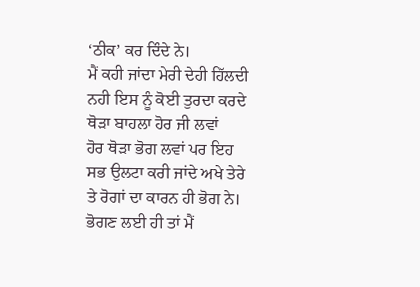‘ਠੀਕ’ ਕਰ ਦਿੰਦੇ ਨੇ।
ਮੈਂ ਕਹੀ ਜਾਂਦਾ ਮੇਰੀ ਦੇਹੀ ਹਿੱਲਦੀ ਨਹੀ ਇਸ ਨੂੰ ਕੋਈ ਤੁਰਦਾ ਕਰਦੇ ਥੋੜਾ ਬਾਹਲਾ ਹੋਰ ਜੀ ਲਵਾਂ
ਹੋਰ ਥੋੜਾ ਭੋਗ ਲਵਾਂ ਪਰ ਇਹ ਸਭ ਉਲਟਾ ਕਰੀ ਜਾਂਦੇ ਅਖੇ ਤੇਰੇ ਤੇ ਰੋਗਾਂ ਦਾ ਕਾਰਨ ਹੀ ਭੋਗ ਨੇ।
ਭੋਗਣ ਲਈ ਹੀ ਤਾਂ ਮੈਂ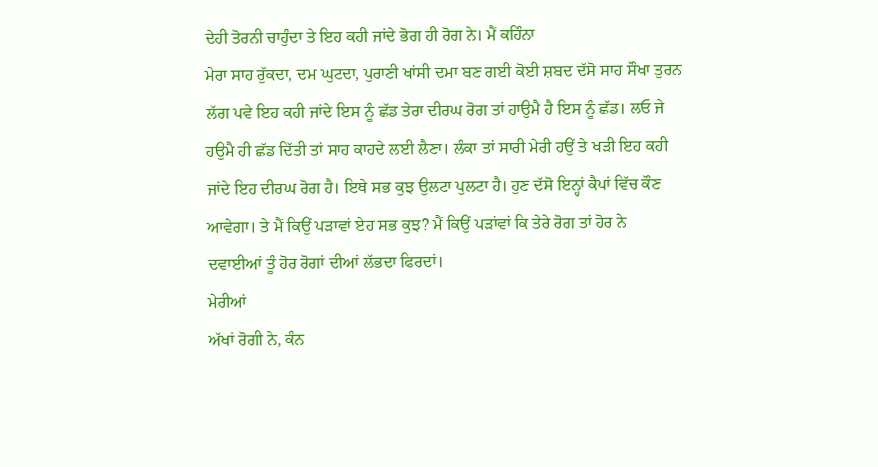ਦੇਹੀ ਤੋਰਨੀ ਚਾਹੁੰਦਾ ਤੇ ਇਹ ਕਹੀ ਜਾਂਦੇ ਭੋਗ ਹੀ ਰੋਗ ਨੇ। ਮੈਂ ਕਹਿੰਨਾ
ਮੇਰਾ ਸਾਹ ਰੁੱਕਦਾ, ਦਮ ਘੁਟਦਾ, ਪੁਰਾਣੀ ਖਾਂਸੀ ਦਮਾ ਬਣ ਗਈ ਕੋਈ ਸ਼ਬਦ ਦੱਸੋ ਸਾਹ ਸੌਖਾ ਤੁਰਨ
ਲੱਗ ਪਵੇ ਇਹ ਕਹੀ ਜਾਂਦੇ ਇਸ ਨੂੰ ਛੱਡ ਤੇਰਾ ਦੀਰਘ ਰੋਗ ਤਾਂ ਹਾਉਮੈ ਹੈ ਇਸ ਨੂੰ ਛੱਡ। ਲਓ ਜੇ
ਹਉਮੈ ਹੀ ਛੱਡ ਦਿੱਤੀ ਤਾਂ ਸਾਹ ਕਾਹਦੇ ਲਈ ਲੈਣਾ। ਲੰਕਾ ਤਾਂ ਸਾਰੀ ਮੇਰੀ ਹਉਂ ਤੇ ਖੜੀ ਇਹ ਕਹੀ
ਜਾਂਦੇ ਇਹ ਦੀਰਘ ਰੋਗ ਹੈ। ਇਥੇ ਸਭ ਕੁਝ ਉਲਟਾ ਪੁਲਟਾ ਹੈ। ਹੁਣ ਦੱਸੋ ਇਨ੍ਹਾਂ ਕੈਪਾਂ ਵਿੱਚ ਕੌਣ
ਆਵੇਗਾ। ਤੇ ਮੈਂ ਕਿਉਂ ਪੜਾਵਾਂ ਏਹ ਸਭ ਕੁਝ? ਮੈਂ ਕਿਉਂ ਪੜਾਂਵਾਂ ਕਿ ਤੇਰੇ ਰੋਗ ਤਾਂ ਹੋਰ ਨੇ
ਦਵਾਈਆਂ ਤੂੰ ਹੋਰ ਰੋਗਾਂ ਦੀਆਂ ਲੱਭਦਾ ਫਿਰਦਾਂ।
ਮੇਰੀਆਂ
ਅੱਖਾਂ ਰੋਗੀ ਨੇ, ਕੰਨ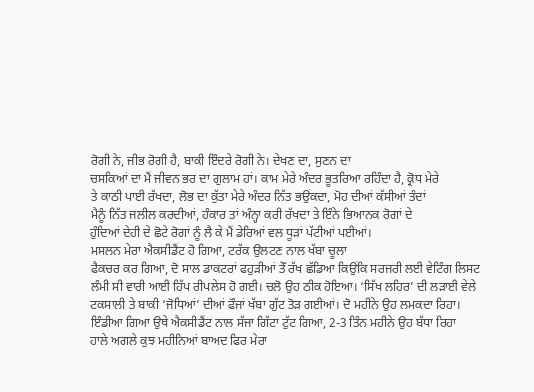ਰੋਗੀ ਨੇ, ਜੀਭ ਰੋਗੀ ਹੈ, ਬਾਕੀ ਇੰਦਰੇ ਰੋਗੀ ਨੇ। ਦੇਖਣ ਦਾ, ਸੁਣਨ ਦਾ
ਚਸਕਿਆਂ ਦਾ ਮੈਂ ਜੀਵਨ ਭਰ ਦਾ ਗੁਲਾਮ ਹਾਂ। ਕਾਮ ਮੇਰੇ ਅੰਦਰ ਭੂਤਰਿਆ ਰਹਿੰਦਾ ਹੈ, ਕ੍ਰੋਧ ਮੇਰੇ
ਤੇ ਕਾਠੀ ਪਾਈ ਰੱਖਦਾ, ਲੋਭ ਦਾ ਕੁੱਤਾ ਮੇਰੇ ਅੰਦਰ ਨਿੱਤ ਭਉਂਕਦਾ, ਮੋਹ ਦੀਆਂ ਕੱਸੀਆਂ ਤੰਦਾਂ
ਮੈਨੂੰ ਨਿੱਤ ਜਲੀਲ ਕਰਦੀਆਂ, ਹੰਕਾਰ ਤਾਂ ਅੰਨ੍ਹਾ ਕਰੀ ਰੱਖਦਾ ਤੇ ਇੰਨੇ ਭਿਆਨਕ ਰੋਗਾਂ ਦੇ
ਹੁੰਦਿਆਂ ਦੇਹੀ ਦੇ ਛੋਟੇ ਰੋਗਾਂ ਨੂੰ ਲੈ ਕੇ ਮੈਂ ਡੇਰਿਆਂ ਵਲ ਧੂੜਾਂ ਪੱਟੀਆਂ ਪਈਆਂ।
ਮਸਲਨ ਮੇਰਾ ਐਕਸੀਡੈਂਟ ਹੋ ਗਿਆ, ਟਰੱਕ ਉਲਟਣ ਨਾਲ ਖੱਬਾ ਚੂਲਾ
ਫੈਕਚਰ ਕਰ ਗਿਆ, ਦੋ ਸਾਲ ਡਾਕਟਰਾਂ ਫਹੁੜੀਆਂ ਤੇੱ ਰੱਖ ਛੱਡਿਆ ਕਿਉਂਕਿ ਸਰਜਰੀ ਲਈ ਵੇਟਿੰਗ ਲਿਸਟ
ਲੰਮੀ ਸੀ ਵਾਰੀ ਆਈ ਹਿੱਪ ਰੀਪਲੇਸ ਹੋ ਗਈ। ਚਲੋ ਉਹ ਠੀਕ ਹੋਇਆ। ‘ਸਿੱਖ ਲਹਿਰ’ ਦੀ ਲੜਾਈ ਵੇਲੇ
ਟਕਸਾਲੀ ਤੇ ਬਾਕੀ ‘ਜੋਧਿਆਂ’ ਦੀਆਂ ਫੌਜਾਂ ਖੱਬਾ ਗੁੱਟ ਤੋੜ ਗਈਆਂ। ਦੋ ਮਹੀਨੇ ਉਹ ਲਮਕਦਾ ਰਿਹਾ।
ਇੰਡੀਆ ਗਿਆ ਉਥੇ ਐਕਸੀਡੈਂਟ ਨਾਲ ਸੱਜਾ ਗਿੱਟਾ ਟੁੱਟ ਗਿਆ, 2-3 ਤਿੰਨ ਮਹੀਨੇ ਉਹ ਬੱਧਾ ਰਿਹਾ
ਹਾਲੇ ਅਗਲੇ ਕੁਝ ਮਹੀਨਿਆਂ ਬਾਅਦ ਫਿਰ ਮੇਰਾ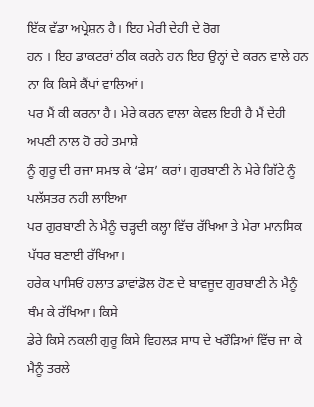ਇੱਕ ਵੱਡਾ ਅਪ੍ਰੇਸ਼ਨ ਹੈ। ਇਹ ਮੇਰੀ ਦੇਹੀ ਦੇ ਰੋਗ
ਹਨ । ਇਹ ਡਾਕਟਰਾਂ ਠੀਕ ਕਰਨੇ ਹਨ ਇਹ ਉਨ੍ਹਾਂ ਦੇ ਕਰਨ ਵਾਲੇ ਹਨ ਨਾ ਕਿ ਕਿਸੇ ਕੈਂਪਾਂ ਵਾਲਿਆਂ।
ਪਰ ਮੈਂ ਕੀ ਕਰਨਾ ਹੈ। ਮੇਰੇ ਕਰਨ ਵਾਲਾ ਕੇਵਲ ਇਹੀ ਹੈ ਮੈਂ ਦੇਹੀ ਅਪਣੀ ਨਾਲ ਹੋ ਰਹੇ ਤਮਾਸ਼ੇ
ਨੂੰ ਗੁਰੂ ਦੀ ਰਜਾ ਸਮਝ ਕੇ ‘ਫੇਸ’ ਕਰਾਂ। ਗੁਰਬਾਣੀ ਨੇ ਮੇਰੇ ਗਿੱਟੇ ਨੂੰ ਪਲੱਸਤਰ ਨਹੀ ਲਾਇਆ
ਪਰ ਗੁਰਬਾਣੀ ਨੇ ਮੈਨੂੰ ਚੜ੍ਹਦੀ ਕਲ੍ਹਾ ਵਿੱਚ ਰੱਖਿਆ ਤੇ ਮੇਰਾ ਮਾਨਸਿਕ ਪੱਧਰ ਬਣਾਈ ਰੱਖਿਆ।
ਹਰੇਕ ਪਾਸਿਓਂ ਹਲਾਤ ਡਾਵਾਂਡੋਲ ਹੋਣ ਦੇ ਬਾਵਜੂਦ ਗੁਰਬਾਣੀ ਨੇ ਮੈਨੂੰ ਥੰਮ ਕੇ ਰੱਖਿਆ। ਕਿਸੇ
ਡੇਰੇ ਕਿਸੇ ਨਕਲੀ ਗੁਰੂ ਕਿਸੇ ਵਿਹਲੜ ਸਾਧ ਦੇ ਖਰੌੜਿਆਂ ਵਿੱਚ ਜਾ ਕੇ ਮੈਨੂੰ ਤਰਲੇ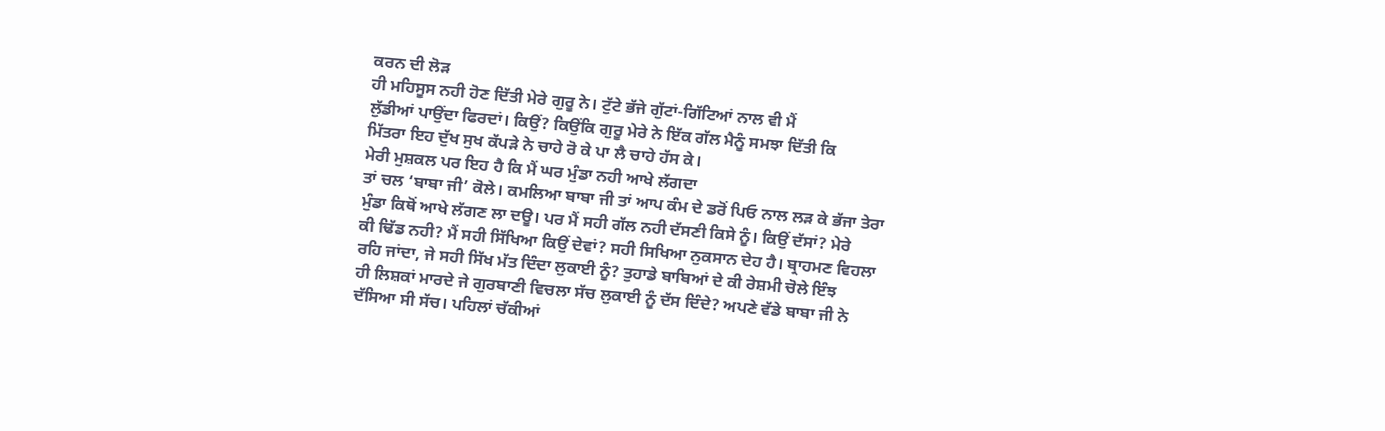ਕਰਨ ਦੀ ਲੋੜ
ਹੀ ਮਹਿਸੂਸ ਨਹੀ ਹੋਣ ਦਿੱਤੀ ਮੇਰੇ ਗੁਰੂ ਨੇ। ਟੁੱਟੇ ਭੱਜੇ ਗੁੱਟਾਂ-ਗਿੱਟਿਆਂ ਨਾਲ ਵੀ ਮੈਂ
ਲੁੱਡੀਆਂ ਪਾਉਂਦਾ ਫਿਰਦਾਂ। ਕਿਉਂ? ਕਿਉਂਕਿ ਗੁਰੂ ਮੇਰੇ ਨੇ ਇੱਕ ਗੱਲ ਮੈਨੂੰ ਸਮਝਾ ਦਿੱਤੀ ਕਿ
ਮਿੱਤਰਾ ਇਹ ਦੁੱਖ ਸੁਖ ਕੱਪੜੇ ਨੇ ਚਾਹੇ ਰੋ ਕੇ ਪਾ ਲੈ ਚਾਹੇ ਹੱਸ ਕੇ।
ਮੇਰੀ ਮੁਸ਼ਕਲ ਪਰ ਇਹ ਹੈ ਕਿ ਮੈਂ ਘਰ ਮੁੰਡਾ ਨਹੀ ਆਖੇ ਲੱਗਦਾ
ਤਾਂ ਚਲ ‘ਬਾਬਾ ਜੀ’ ਕੋਲੇ। ਕਮਲਿਆ ਬਾਬਾ ਜੀ ਤਾਂ ਆਪ ਕੰਮ ਦੇ ਡਰੋਂ ਪਿਓ ਨਾਲ ਲੜ ਕੇ ਭੱਜਾ ਤੇਰਾ
ਮੁੰਡਾ ਕਿਥੋਂ ਆਖੇ ਲੱਗਣ ਲਾ ਦਊ। ਪਰ ਮੈਂ ਸਹੀ ਗੱਲ ਨਹੀ ਦੱਸਣੀ ਕਿਸੇ ਨੂੰ। ਕਿਉਂ ਦੱਸਾਂ? ਮੇਰੇ
ਕੀ ਢਿੱਡ ਨਹੀ? ਮੈਂ ਸਹੀ ਸਿੱਖਿਆ ਕਿਉਂ ਦੇਵਾਂ? ਸਹੀ ਸਿਖਿਆ ਨੁਕਸਾਨ ਦੇਹ ਹੈ। ਬ੍ਰਾਹਮਣ ਵਿਹਲਾ
ਰਹਿ ਜਾਂਦਾ, ਜੇ ਸਹੀ ਸਿੱਖ ਮੱਤ ਦਿੰਦਾ ਲੁਕਾਈ ਨੂੰ? ਤੁਹਾਡੇ ਬਾਬਿਆਂ ਦੇ ਕੀ ਰੇਸ਼ਮੀ ਚੋਲੇ ਇੰਝ
ਹੀ ਲਿਸ਼ਕਾਂ ਮਾਰਦੇ ਜੇ ਗੁਰਬਾਣੀ ਵਿਚਲਾ ਸੱਚ ਲੁਕਾਈ ਨੂੰ ਦੱਸ ਦਿੰਦੇ? ਅਪਣੇ ਵੱਡੇ ਬਾਬਾ ਜੀ ਨੇ
ਦੱਸਿਆ ਸੀ ਸੱਚ। ਪਹਿਲਾਂ ਚੱਕੀਆਂ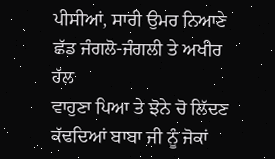ਪੀਸੀਆਂ, ਸਾਰੀ ਉਮਰ ਨਿਆਣੇ ਛੱਡ ਜੰਗਲੋ-ਜੰਗਲੀ ਤੇ ਅਖੀਰ ਹੱਲ
ਵਾਹੁਣਾ ਪਿਆ ਤੇ ਝੋਨੇ ਚੋ ਲਿੱਦਣ ਕੱਢਦਿਆਂ ਬਾਬਾ ਜੀ ਨੂੰ ਜੋਕਾਂ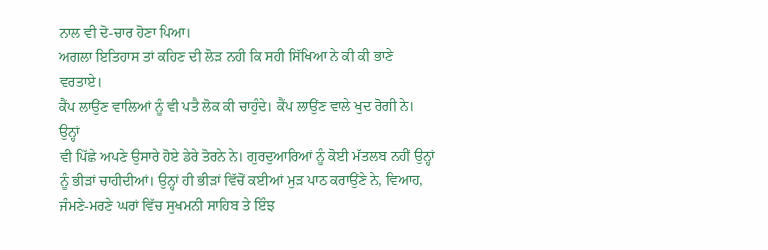ਨਾਲ ਵੀ ਦੋ-ਚਾਰ ਹੋਣਾ ਪਿਆ।
ਅਗਲਾ ਇਤਿਹਾਸ ਤਾਂ ਕਹਿਣ ਦੀ ਲੋੜ ਨਹੀ ਕਿ ਸਹੀ ਸਿੱਖਿਆ ਨੇ ਕੀ ਕੀ ਭਾਣੇ ਵਰਤਾਏ।
ਕੈਂਪ ਲਾਉਂਣ ਵਾਲਿਆਂ ਨੂੰ ਵੀ ਪਤੈ ਲੋਕ ਕੀ ਚਾਹੁੰਦੇ। ਕੈਂਪ ਲਾਉਂਣ ਵਾਲੇ ਖੁਦ ਰੋਗੀ ਨੇ। ਉਨ੍ਹਾਂ
ਵੀ ਪਿੱਛੇ ਅਪਣੇ ਉਸਾਰੇ ਹੋਏ ਡੇਰੇ ਤੋਰਨੇ ਨੇ। ਗੁਰਦੁਆਰਿਆਂ ਨੂੰ ਕੋਈ ਮੱਤਲਬ ਨਹੀਂ ਉਨ੍ਹਾਂ
ਨੂੰ ਭੀੜਾਂ ਚਾਹੀਦੀਆਂ। ਉਨ੍ਹਾਂ ਹੀ ਭੀੜਾਂ ਵਿੱਚੋਂ ਕਈਆਂ ਮੁੜ ਪਾਠ ਕਰਾਉਂਣੇ ਨੇ, ਵਿਆਹ,
ਜੰਮਣੇ-ਮਰਣੇ ਘਰਾਂ ਵਿੱਚ ਸੁਖਮਨੀ ਸਾਹਿਬ ਤੇ ਇੰਝ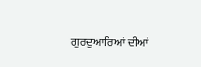ਗੁਰਦੁਆਰਿਆਂ ਦੀਆਂ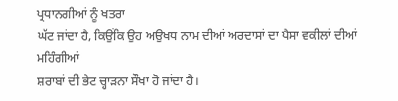ਪ੍ਰਧਾਨਗੀਆਂ ਨੂੰ ਖਤਰਾ
ਘੱਟ ਜਾਂਦਾ ਹੈ, ਕਿਉਂਕਿ ਉਹ ਅਉਖਧ ਨਾਮ ਦੀਆਂ ਅਰਦਾਸਾਂ ਦਾ ਪੈਸਾ ਵਕੀਲਾਂ ਦੀਆਂ ਮਹਿੰਗੀਆਂ
ਸ਼ਰਾਬਾਂ ਦੀ ਭੇਟ ਚ੍ਹਾੜਨਾ ਸੌਖਾ ਹੋ ਜਾਂਦਾ ਹੈ।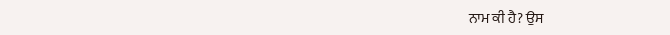ਨਾਮ ਕੀ ਹੈ? ਉਸ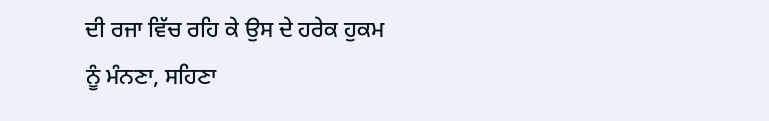ਦੀ ਰਜਾ ਵਿੱਚ ਰਹਿ ਕੇ ਉਸ ਦੇ ਹਰੇਕ ਹੁਕਮ
ਨੂੰ ਮੰਨਣਾ, ਸਹਿਣਾ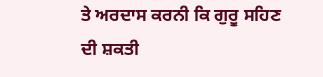ਤੇ ਅਰਦਾਸ ਕਰਨੀ ਕਿ ਗੁਰੂ ਸਹਿਣ ਦੀ ਸ਼ਕਤੀ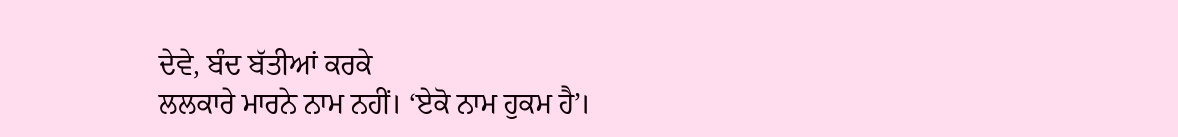ਦੇਵੇ, ਬੰਦ ਬੱਤੀਆਂ ਕਰਕੇ
ਲਲਕਾਰੇ ਮਾਰਨੇ ਨਾਮ ਨਹੀਂ। ‘ਏਕੋ ਨਾਮ ਹੁਕਮ ਹੈ’।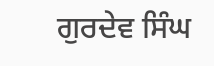ਗੁਰਦੇਵ ਸਿੰਘ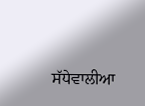ਸੱਧੇਵਾਲੀਆ